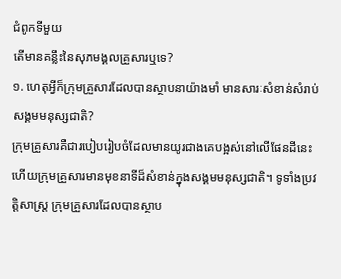ជំពូកទីមួយ
តើមានគន្លឹះនៃសុភមង្គលគ្រួសារឬទេ?
១. ហេតុអ្វីក៏ក្រុមគ្រួសារដែលបានស្ថាបនាយ៉ាងមាំ មានសារៈសំខាន់សំរាប់សង្គមមនុស្សជាតិ?
ក្រុមគ្រួសារគឺជារបៀបរៀបចំដែលមានយូរជាងគេបង្អស់នៅលើផែនដីនេះ ហើយក្រុមគ្រួសារមានមុខនាទីដ៏សំខាន់ក្នុងសង្គមមនុស្សជាតិ។ ទូទាំងប្រវត្ដិសាស្ត្រ ក្រុមគ្រួសារដែលបានស្ថាប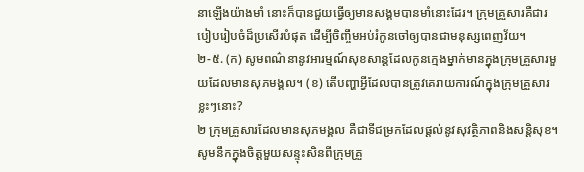នាឡើងយ៉ាងមាំ នោះក៏បានជួយធ្វើឲ្យមានសង្គមបានមាំនោះដែរ។ ក្រុមគ្រួសារគឺជារបៀបរៀបចំដ៏ប្រសើរបំផុត ដើម្បីចិញ្ចឹមអប់រំកូនចៅឲ្យបានជាមនុស្សពេញវ័យ។
២-៥. (ក) សូមពណ៌នានូវអារម្មណ៍សុខសាន្តដែលកូនក្មេងម្នាក់មានក្នុងក្រុមគ្រួសារមួយដែលមានសុភមង្គល។ (ខ) តើបញ្ហាអ្វីដែលបានត្រូវគេរាយការណ៍ក្នុងក្រុមគ្រួសារខ្លះៗនោះ?
២ ក្រុមគ្រួសារដែលមានសុភមង្គល គឺជាទីជម្រកដែលផ្ដល់នូវសុវត្ថិភាពនិងសន្ដិសុខ។ សូមនឹកក្នុងចិត្តមួយសន្ទុះសិនពីក្រុមគ្រួ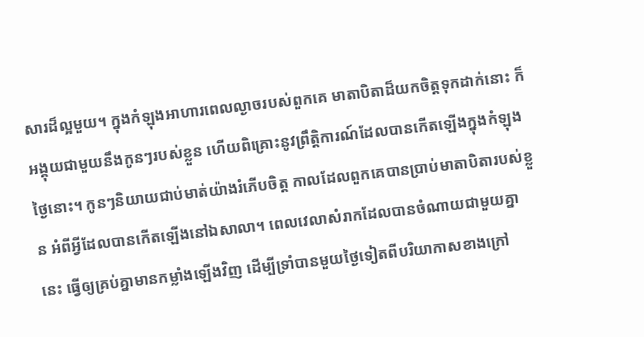សារដ៏ល្អមួយ។ ក្នុងកំឡុងអាហារពេលល្ងាចរបស់ពួកគេ មាតាបិតាដ៏យកចិត្តទុកដាក់នោះ ក៏អង្គុយជាមួយនឹងកូនៗរបស់ខ្លួន ហើយពិគ្រោះនូវព្រឹត្ដិការណ៍ដែលបានកើតឡើងក្នុងកំឡុងថ្ងៃនោះ។ កូនៗនិយាយជាប់មាត់យ៉ាងរំភើបចិត្ត កាលដែលពួកគេបានប្រាប់មាតាបិតារបស់ខ្លួន អំពីអ្វីដែលបានកើតឡើងនៅឯសាលា។ ពេលវេលាសំរាកដែលបានចំណាយជាមួយគ្នានេះ ធ្វើឲ្យគ្រប់គ្នាមានកម្លាំងឡើងវិញ ដើម្បីទ្រាំបានមួយថ្ងៃទៀតពីបរិយាកាសខាងក្រៅ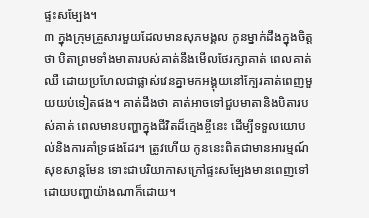ផ្ទះសម្បែង។
៣ ក្នុងក្រុមគ្រួសារមួយដែលមានសុភមង្គល កូនម្នាក់ដឹងក្នុងចិត្តថា បិតាព្រមទាំងមាតារបស់គាត់នឹងមើលថែរក្សាគាត់ ពេលគាត់ឈឺ ដោយប្រហែលជាផ្លាស់វេនគ្នាមកអង្គុយនៅក្បែរគាត់ពេញមួយយប់ទៀតផង។ គាត់ដឹងថា គាត់អាចទៅជួបមាតានិងបិតារបស់គាត់ ពេលមានបញ្ហាក្នុងជីវិតដ៏ក្មេងខ្ចីនេះ ដើម្បីទទួលយោបល់និងការគាំទ្រផងដែរ។ ត្រូវហើយ កូននេះពិតជាមានអារម្មណ៍សុខសាន្តមែន ទោះជាបរិយាកាសក្រៅផ្ទះសម្បែងមានពេញទៅដោយបញ្ហាយ៉ាងណាក៏ដោយ។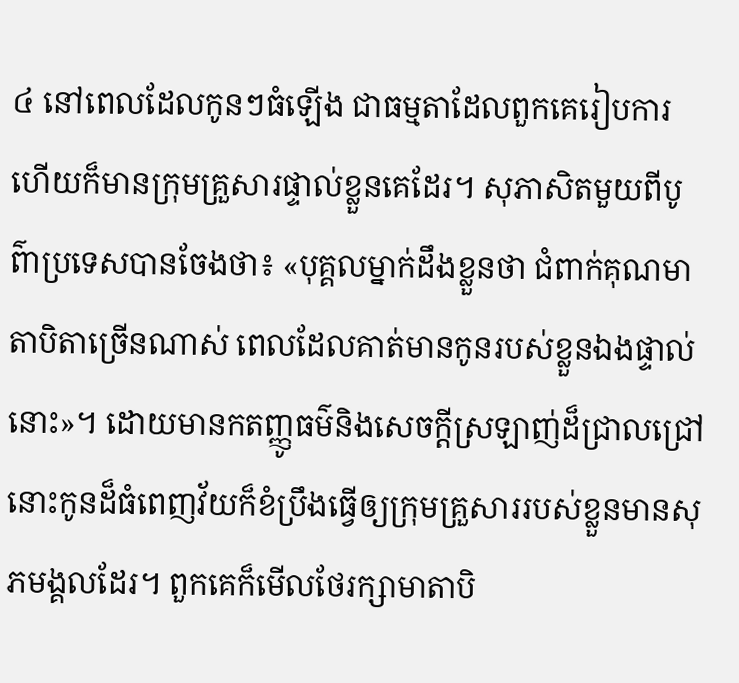៤ នៅពេលដែលកូនៗធំឡើង ជាធម្មតាដែលពួកគេរៀបការហើយក៏មានក្រុមគ្រួសារផ្ទាល់ខ្លួនគេដែរ។ សុភាសិតមួយពីបូព៌ាប្រទេសបានចែងថា៖ «បុគ្គលម្នាក់ដឹងខ្លួនថា ជំពាក់គុណមាតាបិតាច្រើនណាស់ ពេលដែលគាត់មានកូនរបស់ខ្លួនឯងផ្ទាល់នោះ»។ ដោយមានកតញ្ញូធម៌និងសេចក្ដីស្រឡាញ់ដ៏ជ្រាលជ្រៅ នោះកូនដ៏ធំពេញវ័យក៏ខំប្រឹងធ្វើឲ្យក្រុមគ្រួសាររបស់ខ្លួនមានសុភមង្គលដែរ។ ពួកគេក៏មើលថែរក្សាមាតាបិ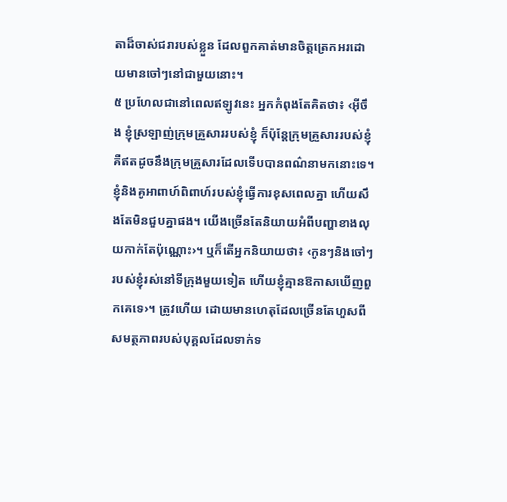តាដ៏ចាស់ជរារបស់ខ្លួន ដែលពួកគាត់មានចិត្តត្រេកអរដោយមានចៅៗនៅជាមួយនោះ។
៥ ប្រហែលជានៅពេលឥឡូវនេះ អ្នកកំពុងតែគិតថា៖ ‹អ៊ីចឹង ខ្ញុំស្រឡាញ់ក្រុមគ្រួសាររបស់ខ្ញុំ ក៏ប៉ុន្តែក្រុមគ្រួសាររបស់ខ្ញុំគឺឥតដូចនឹងក្រុមគ្រួសារដែលទើបបានពណ៌នាមកនោះទេ។ ខ្ញុំនិងគូអាពាហ៍ពិពាហ៍របស់ខ្ញុំធ្វើការខុសពេលគ្នា ហើយសឹងតែមិនជួបគ្នាផង។ យើងច្រើនតែនិយាយអំពីបញ្ហាខាងលុយកាក់តែប៉ុណ្ណោះ›។ ឬក៏តើអ្នកនិយាយថា៖ ‹កូនៗនិងចៅៗរបស់ខ្ញុំរស់នៅទីក្រុងមួយទៀត ហើយខ្ញុំគ្មានឱកាសឃើញពួកគេទេ›។ ត្រូវហើយ ដោយមានហេតុដែលច្រើនតែហួសពីសមត្ថភាពរបស់បុគ្គលដែលទាក់ទ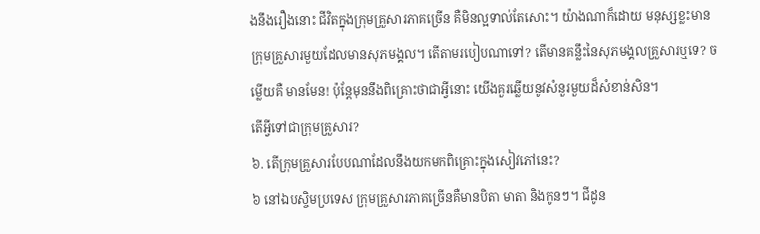ងនឹងរឿងនោះ ជីវិតក្នុងក្រុមគ្រួសារភាគច្រើន គឺមិនល្អទាល់តែសោះ។ យ៉ាងណាក៏ដោយ មនុស្សខ្លះមានក្រុមគ្រួសារមួយដែលមានសុភមង្គល។ តើតាមរបៀបណាទៅ? តើមានគន្លឹះនៃសុភមង្គលគ្រួសារឬទេ? ចម្លើយគឺ មានមែន! ប៉ុន្តែមុននឹងពិគ្រោះថាជាអ្វីនោះ យើងគួរឆ្លើយនូវសំនួរមួយដ៏សំខាន់សិន។
តើអ្វីទៅជាក្រុមគ្រួសារ?
៦. តើក្រុមគ្រួសារបែបណាដែលនឹងយកមកពិគ្រោះក្នុងសៀវភៅនេះ?
៦ នៅឯបស្ចិមប្រទេស ក្រុមគ្រួសារភាគច្រើនគឺមានបិតា មាតា និងកូនៗ។ ជីដូន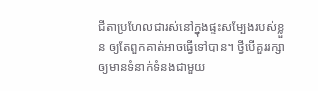ជីតាប្រហែលជារស់នៅក្នុងផ្ទះសម្បែងរបស់ខ្លួន ឲ្យតែពួកគាត់អាចធ្វើទៅបាន។ ថ្វីបើគួររក្សាឲ្យមានទំនាក់ទំនងជាមួយ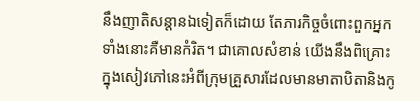នឹងញាតិសន្ដានឯទៀតក៏ដោយ តែភារកិច្ចចំពោះពួកអ្នកទាំងនោះគឺមានកំរិត។ ជាគោលសំខាន់ យើងនឹងពិគ្រោះក្នុងសៀវភៅនេះអំពីក្រុមគ្រួសារដែលមានមាតាបិតានិងកូ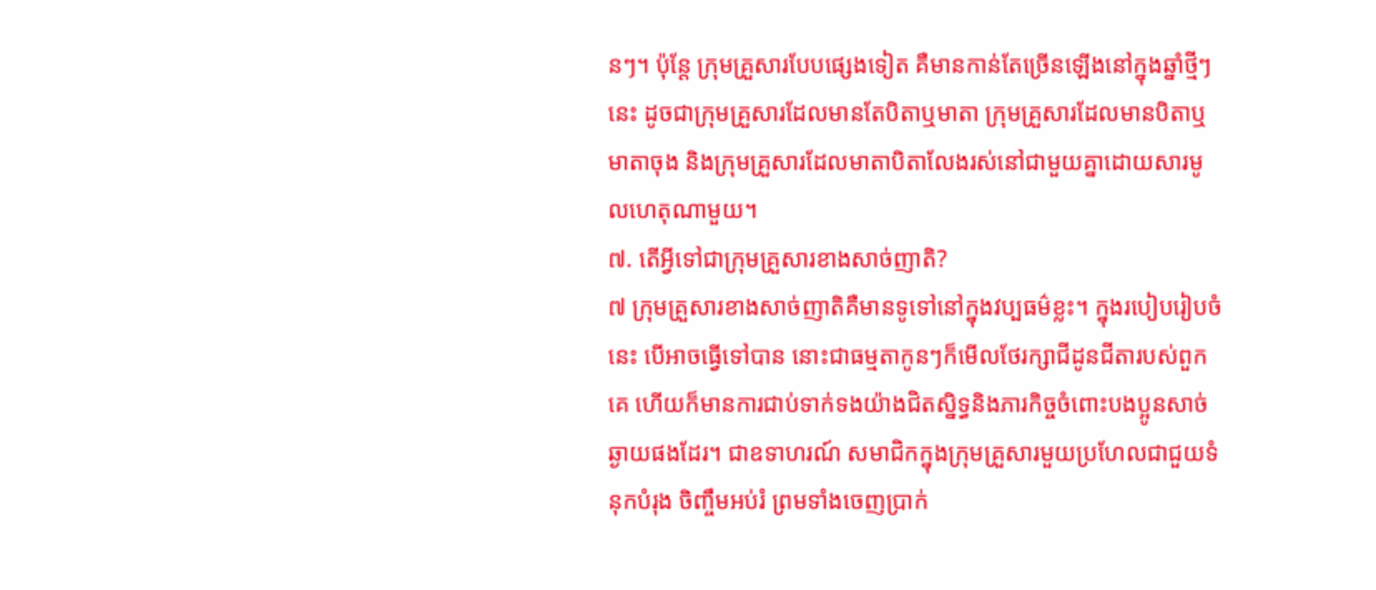នៗ។ ប៉ុន្តែ ក្រុមគ្រួសារបែបផ្សេងទៀត គឺមានកាន់តែច្រើនឡើងនៅក្នុងឆ្នាំថ្មីៗនេះ ដូចជាក្រុមគ្រួសារដែលមានតែបិតាឬមាតា ក្រុមគ្រួសារដែលមានបិតាឬមាតាចុង និងក្រុមគ្រួសារដែលមាតាបិតាលែងរស់នៅជាមួយគ្នាដោយសារមូលហេតុណាមួយ។
៧. តើអ្វីទៅជាក្រុមគ្រួសារខាងសាច់ញាតិ?
៧ ក្រុមគ្រួសារខាងសាច់ញាតិគឺមានទូទៅនៅក្នុងវប្បធម៌ខ្លះ។ ក្នុងរបៀបរៀបចំនេះ បើអាចធ្វើទៅបាន នោះជាធម្មតាកូនៗក៏មើលថែរក្សាជីដូនជីតារបស់ពួកគេ ហើយក៏មានការជាប់ទាក់ទងយ៉ាងជិតស្និទ្ធនិងភារកិច្ចចំពោះបងប្អូនសាច់ឆ្ងាយផងដែរ។ ជាឧទាហរណ៍ សមាជិកក្នុងក្រុមគ្រួសារមួយប្រហែលជាជួយទំនុកបំរុង ចិញ្ចឹមអប់រំ ព្រមទាំងចេញប្រាក់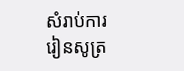សំរាប់ការរៀនសូត្រ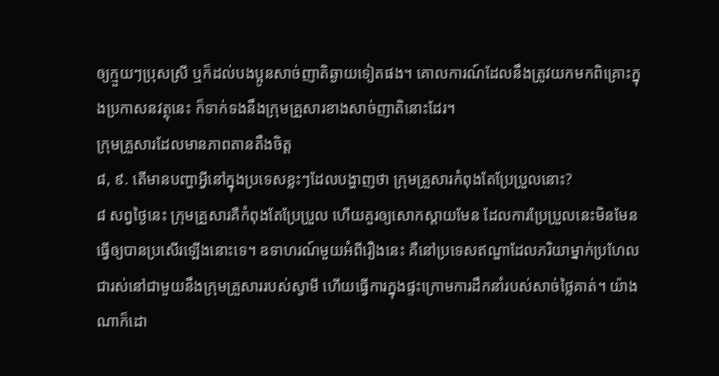ឲ្យក្មួយៗប្រុសស្រី ឬក៏ដល់បងប្អូនសាច់ញាតិឆ្ងាយទៀតផង។ គោលការណ៍ដែលនឹងត្រូវយកមកពិគ្រោះក្នុងប្រកាសនវត្ថុនេះ ក៏ទាក់ទងនឹងក្រុមគ្រួសារខាងសាច់ញាតិនោះដែរ។
ក្រុមគ្រួសារដែលមានភាពតានតឹងចិត្ត
៨, ៩. តើមានបញ្ហាអ្វីនៅក្នុងប្រទេសខ្លះៗដែលបង្ហាញថា ក្រុមគ្រួសារកំពុងតែប្រែប្រួលនោះ?
៨ សព្វថ្ងៃនេះ ក្រុមគ្រួសារគឺកំពុងតែប្រែប្រួល ហើយគួរឲ្យសោកស្ដាយមែន ដែលការប្រែប្រួលនេះមិនមែនធ្វើឲ្យបានប្រសើរឡើងនោះទេ។ ឧទាហរណ៍មួយអំពីរឿងនេះ គឺនៅប្រទេសឥណ្ឌាដែលភរិយាម្នាក់ប្រហែលជារស់នៅជាមួយនឹងក្រុមគ្រួសាររបស់ស្វាមី ហើយធ្វើការក្នុងផ្ទះក្រោមការដឹកនាំរបស់សាច់ថ្លៃគាត់។ យ៉ាងណាក៏ដោ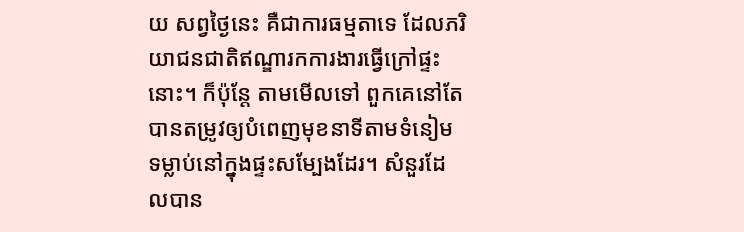យ សព្វថ្ងៃនេះ គឺជាការធម្មតាទេ ដែលភរិយាជនជាតិឥណ្ឌារកការងារធ្វើក្រៅផ្ទះនោះ។ ក៏ប៉ុន្តែ តាមមើលទៅ ពួកគេនៅតែបានតម្រូវឲ្យបំពេញមុខនាទីតាមទំនៀមទម្លាប់នៅក្នុងផ្ទះសម្បែងដែរ។ សំនួរដែលបាន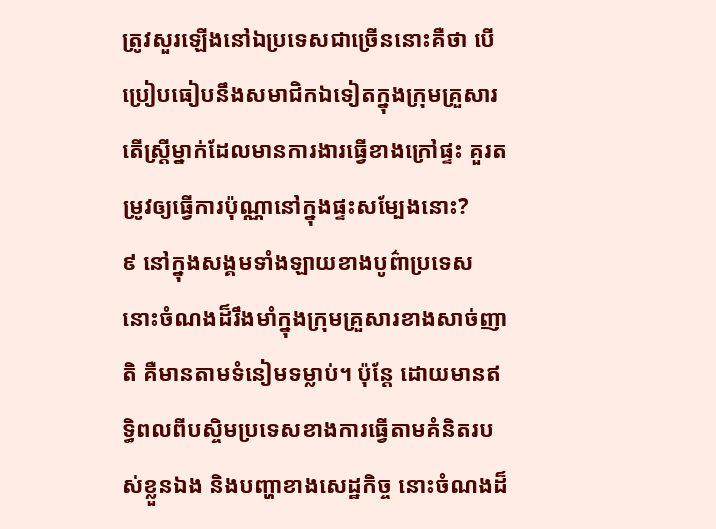ត្រូវសួរឡើងនៅឯប្រទេសជាច្រើននោះគឺថា បើប្រៀបធៀបនឹងសមាជិកឯទៀតក្នុងក្រុមគ្រួសារ តើស្ត្រីម្នាក់ដែលមានការងារធ្វើខាងក្រៅផ្ទះ គួរតម្រូវឲ្យធ្វើការប៉ុណ្ណានៅក្នុងផ្ទះសម្បែងនោះ?
៩ នៅក្នុងសង្គមទាំងឡាយខាងបូព៌ាប្រទេស នោះចំណងដ៏រឹងមាំក្នុងក្រុមគ្រួសារខាងសាច់ញាតិ គឺមានតាមទំនៀមទម្លាប់។ ប៉ុន្តែ ដោយមានឥទ្ធិពលពីបស្ចិមប្រទេសខាងការធ្វើតាមគំនិតរបស់ខ្លួនឯង និងបញ្ហាខាងសេដ្ឋកិច្ច នោះចំណងដ៏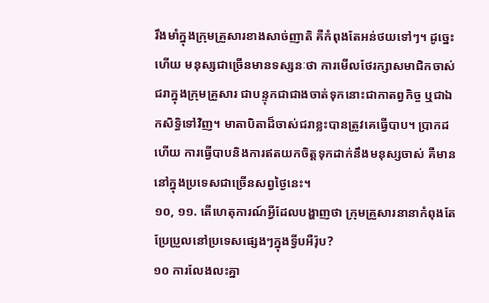រឹងមាំក្នុងក្រុមគ្រួសារខាងសាច់ញាតិ គឺកំពុងតែអន់ថយទៅៗ។ ដូច្នេះហើយ មនុស្សជាច្រើនមានទស្សនៈថា ការមើលថែរក្សាសមាជិកចាស់ជរាក្នុងក្រុមគ្រួសារ ជាបន្ទុកជាជាងចាត់ទុកនោះជាកាតព្វកិច្ច ឬជាឯកសិទ្ធិទៅវិញ។ មាតាបិតាដ៏ចាស់ជរាខ្លះបានត្រូវគេធ្វើបាប។ ប្រាកដហើយ ការធ្វើបាបនិងការឥតយកចិត្តទុកដាក់នឹងមនុស្សចាស់ គឺមាននៅក្នុងប្រទេសជាច្រើនសព្វថ្ងៃនេះ។
១០, ១១. តើហេតុការណ៍អ្វីដែលបង្ហាញថា ក្រុមគ្រួសារនានាកំពុងតែប្រែប្រួលនៅប្រទេសផ្សេងៗក្នុងទ្វីបអឺរ៉ុប?
១០ ការលែងលះគ្នា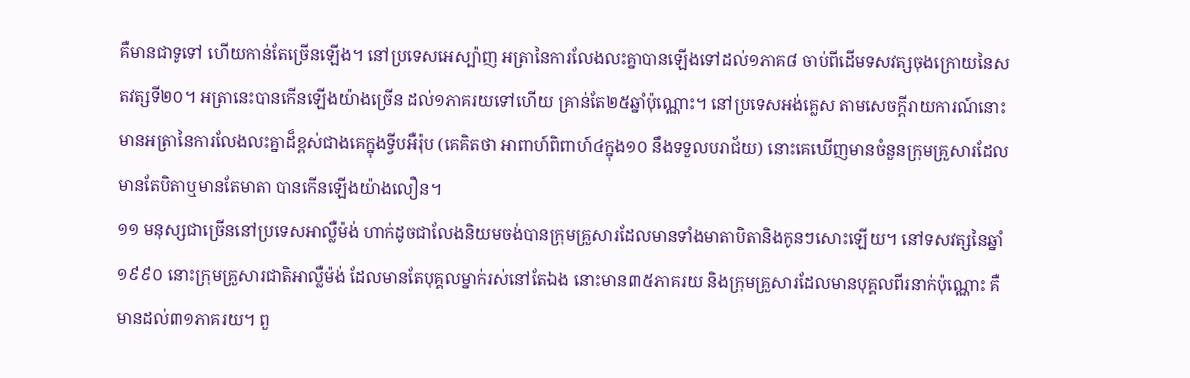គឺមានជាទូទៅ ហើយកាន់តែច្រើនឡើង។ នៅប្រទេសអេស្ប៉ាញ អត្រានៃការលែងលះគ្នាបានឡើងទៅដល់១ភាគ៨ ចាប់ពីដើមទសវត្សចុងក្រោយនៃសតវត្សទី២០។ អត្រានេះបានកើនឡើងយ៉ាងច្រើន ដល់១ភាគរយទៅហើយ គ្រាន់តែ២៥ឆ្នាំប៉ុណ្ណោះ។ នៅប្រទេសអង់គ្លេស តាមសេចក្ដីរាយការណ៍នោះមានអត្រានៃការលែងលះគ្នាដ៏ខ្ពស់ជាងគេក្នុងទ្វីបអឺរ៉ុប (គេគិតថា អាពាហ៍ពិពាហ៍៤ក្នុង១០ នឹងទទួលបរាជ័យ) នោះគេឃើញមានចំនួនក្រុមគ្រួសារដែលមានតែបិតាឬមានតែមាតា បានកើនឡើងយ៉ាងលឿន។
១១ មនុស្សជាច្រើននៅប្រទេសអាល្លឺម៉ង់ ហាក់ដូចជាលែងនិយមចង់បានក្រុមគ្រួសារដែលមានទាំងមាតាបិតានិងកូនៗសោះឡើយ។ នៅទសវត្សនៃឆ្នាំ១៩៩០ នោះក្រុមគ្រួសារជាតិអាល្លឺម៉ង់ ដែលមានតែបុគ្គលម្នាក់រស់នៅតែឯង នោះមាន៣៥ភាគរយ និងក្រុមគ្រួសារដែលមានបុគ្គលពីរនាក់ប៉ុណ្ណោះ គឺមានដល់៣១ភាគរយ។ ពួ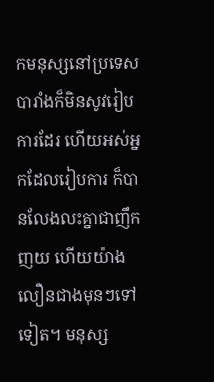កមនុស្សនៅប្រទេសបារាំងក៏មិនសូវរៀបការដែរ ហើយអស់អ្នកដែលរៀបការ ក៏បានលែងលះគ្នាជាញឹកញយ ហើយយ៉ាងលឿនជាងមុនៗទៅទៀត។ មនុស្ស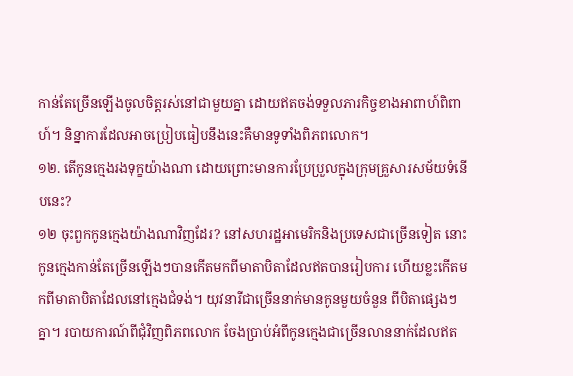កាន់តែច្រើនឡើងចូលចិត្តរស់នៅជាមួយគ្នា ដោយឥតចង់ទទួលភារកិច្ចខាងអាពាហ៍ពិពាហ៍។ និន្នាការដែលអាចប្រៀបធៀបនឹងនេះគឺមានទូទាំងពិភពលោក។
១២. តើកូនក្មេងរងទុក្ខយ៉ាងណា ដោយព្រោះមានការប្រែប្រួលក្នុងក្រុមគ្រួសារសម័យទំនើបនេះ?
១២ ចុះពួកកូនក្មេងយ៉ាងណាវិញដែរ? នៅសហរដ្ឋអាមេរិកនិងប្រទេសជាច្រើនទៀត នោះកូនក្មេងកាន់តែច្រើនឡើងៗបានកើតមកពីមាតាបិតាដែលឥតបានរៀបការ ហើយខ្លះកើតមកពីមាតាបិតាដែលនៅក្មេងជំទង់។ យុវនារីជាច្រើននាក់មានកូនមួយចំនួន ពីបិតាផ្សេងៗគ្នា។ របាយការណ៍ពីជុំវិញពិភពលោក ចែងប្រាប់អំពីកូនក្មេងជាច្រើនលាននាក់ដែលឥត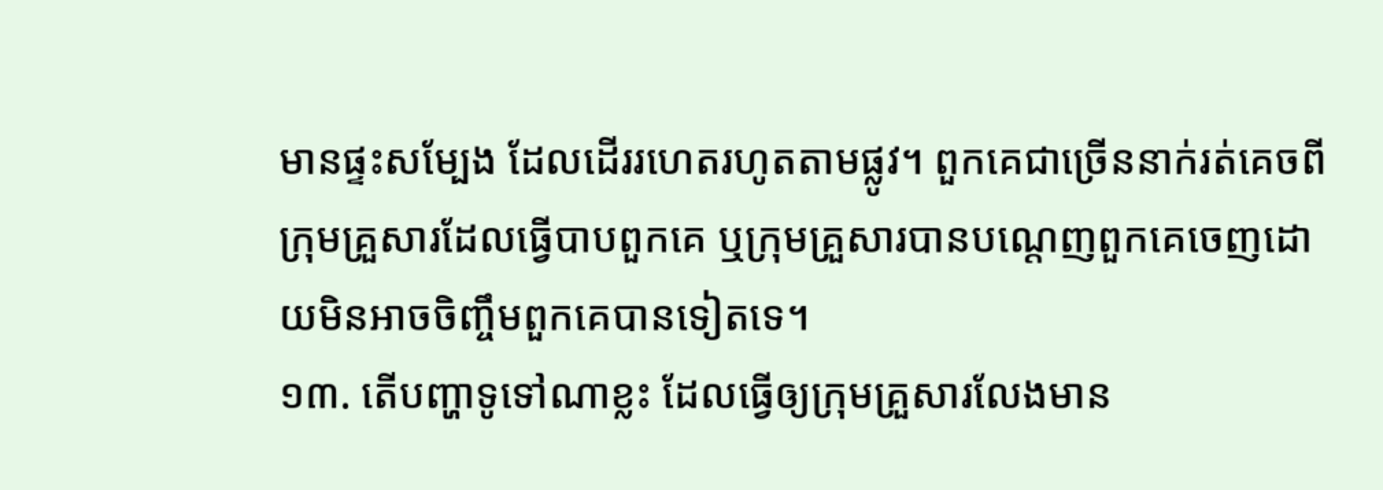មានផ្ទះសម្បែង ដែលដើររហេតរហូតតាមផ្លូវ។ ពួកគេជាច្រើននាក់រត់គេចពីក្រុមគ្រួសារដែលធ្វើបាបពួកគេ ឬក្រុមគ្រួសារបានបណ្ដេញពួកគេចេញដោយមិនអាចចិញ្ចឹមពួកគេបានទៀតទេ។
១៣. តើបញ្ហាទូទៅណាខ្លះ ដែលធ្វើឲ្យក្រុមគ្រួសារលែងមាន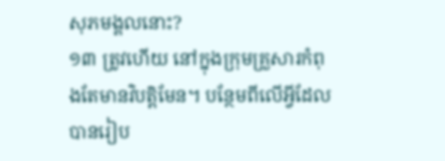សុភមង្គលនោះ?
១៣ ត្រូវហើយ នៅក្នុងក្រុមគ្រួសារកំពុងតែមានវិបត្ដិមែន។ បន្ថែមពីលើអ្វីដែលបានរៀប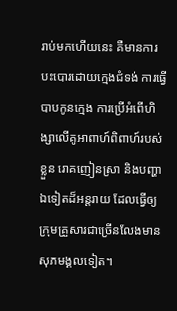រាប់មកហើយនេះ គឺមានការបះបោរដោយក្មេងជំទង់ ការធ្វើបាបកូនក្មេង ការប្រើអំពើហិង្សាលើគូអាពាហ៍ពិពាហ៍របស់ខ្លួន រោគញៀនស្រា និងបញ្ហាឯទៀតដ៏អន្តរាយ ដែលធ្វើឲ្យក្រុមគ្រួសារជាច្រើនលែងមានសុភមង្គលទៀត។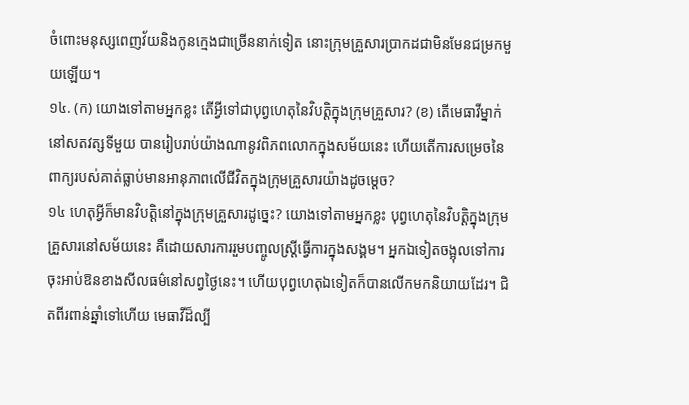ចំពោះមនុស្សពេញវ័យនិងកូនក្មេងជាច្រើននាក់ទៀត នោះក្រុមគ្រួសារប្រាកដជាមិនមែនជម្រកមួយឡើយ។
១៤. (ក) យោងទៅតាមអ្នកខ្លះ តើអ្វីទៅជាបុព្វហេតុនៃវិបត្ដិក្នុងក្រុមគ្រួសារ? (ខ) តើមេធាវីម្នាក់នៅសតវត្សទីមួយ បានរៀបរាប់យ៉ាងណានូវពិភពលោកក្នុងសម័យនេះ ហើយតើការសម្រេចនៃពាក្យរបស់គាត់ធ្លាប់មានអានុភាពលើជីវិតក្នុងក្រុមគ្រួសារយ៉ាងដូចម្ដេច?
១៤ ហេតុអ្វីក៏មានវិបត្ដិនៅក្នុងក្រុមគ្រួសារដូច្នេះ? យោងទៅតាមអ្នកខ្លះ បុព្វហេតុនៃវិបត្ដិក្នុងក្រុមគ្រួសារនៅសម័យនេះ គឺដោយសារការរួមបញ្ចូលស្ត្រីធ្វើការក្នុងសង្គម។ អ្នកឯទៀតចង្អុលទៅការចុះអាប់ឱនខាងសីលធម៌នៅសព្វថ្ងៃនេះ។ ហើយបុព្វហេតុឯទៀតក៏បានលើកមកនិយាយដែរ។ ជិតពីរពាន់ឆ្នាំទៅហើយ មេធាវីដ៏ល្បី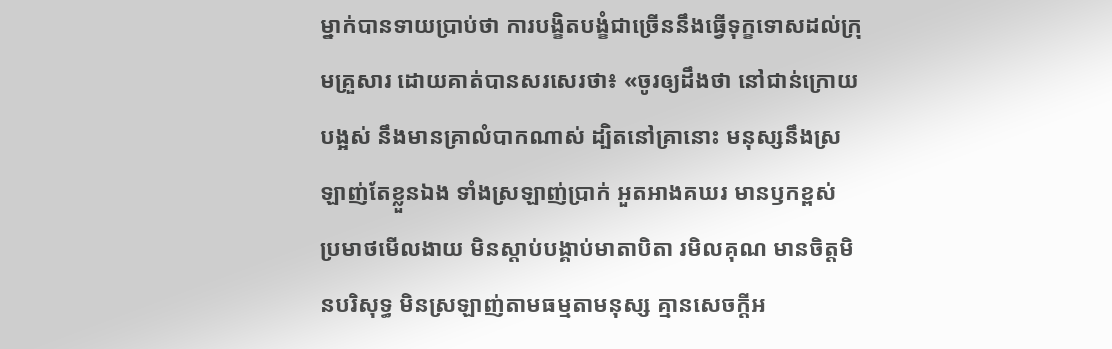ម្នាក់បានទាយប្រាប់ថា ការបង្ខិតបង្ខំជាច្រើននឹងធ្វើទុក្ខទោសដល់ក្រុមគ្រួសារ ដោយគាត់បានសរសេរថា៖ «ចូរឲ្យដឹងថា នៅជាន់ក្រោយបង្អស់ នឹងមានគ្រាលំបាកណាស់ ដ្បិតនៅគ្រានោះ មនុស្សនឹងស្រឡាញ់តែខ្លួនឯង ទាំងស្រឡាញ់ប្រាក់ អួតអាងគឃរ មានឫកខ្ពស់ ប្រមាថមើលងាយ មិនស្ដាប់បង្គាប់មាតាបិតា រមិលគុណ មានចិត្តមិនបរិសុទ្ធ មិនស្រឡាញ់តាមធម្មតាមនុស្ស គ្មានសេចក្ដីអ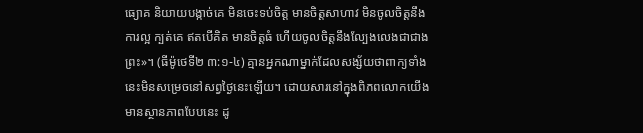ធ្យោគ និយាយបង្កាច់គេ មិនចេះទប់ចិត្ត មានចិត្តសាហាវ មិនចូលចិត្តនឹងការល្អ ក្បត់គេ ឥតបើគិត មានចិត្តធំ ហើយចូលចិត្តនឹងល្បែងលេងជាជាងព្រះ»។ (ធីម៉ូថេទី២ ៣:១-៤) គ្មានអ្នកណាម្នាក់ដែលសង្ស័យថាពាក្យទាំងនេះមិនសម្រេចនៅសព្វថ្ងៃនេះឡើយ។ ដោយសារនៅក្នុងពិភពលោកយើងមានស្ថានភាពបែបនេះ ដូ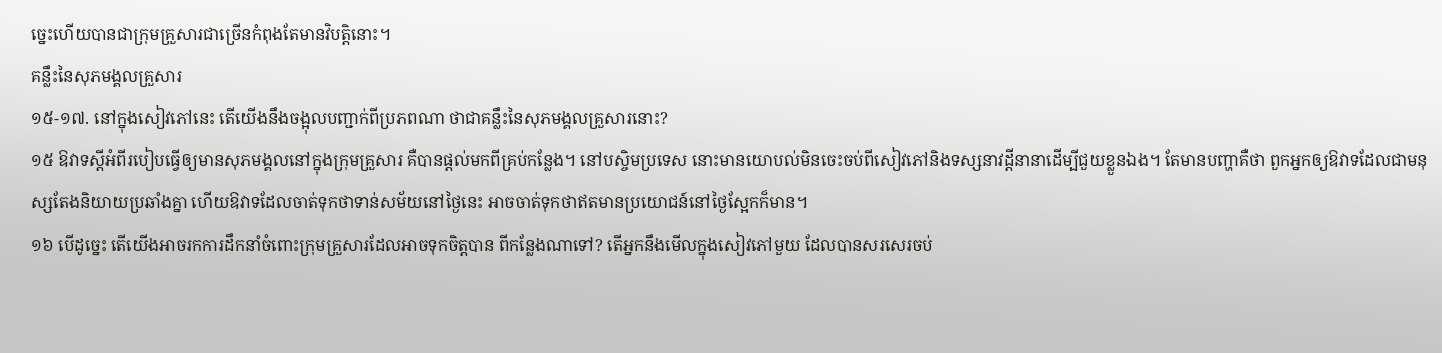ច្នេះហើយបានជាក្រុមគ្រួសារជាច្រើនកំពុងតែមានវិបត្ដិនោះ។
គន្លឹះនៃសុភមង្គលគ្រួសារ
១៥-១៧. នៅក្នុងសៀវភៅនេះ តើយើងនឹងចង្អុលបញ្ជាក់ពីប្រភពណា ថាជាគន្លឹះនៃសុភមង្គលគ្រួសារនោះ?
១៥ ឱវាទស្តីអំពីរបៀបធ្វើឲ្យមានសុភមង្គលនៅក្នុងក្រុមគ្រួសារ គឺបានផ្ដល់មកពីគ្រប់កន្លែង។ នៅបស្ចិមប្រទេស នោះមានយោបល់មិនចេះចប់ពីសៀវភៅនិងទស្សនាវដ្ដីនានាដើម្បីជួយខ្លួនឯង។ តែមានបញ្ហាគឺថា ពួកអ្នកឲ្យឱវាទដែលជាមនុស្សតែងនិយាយប្រឆាំងគ្នា ហើយឱវាទដែលចាត់ទុកថាទាន់សម័យនៅថ្ងៃនេះ អាចចាត់ទុកថាឥតមានប្រយោជន៍នៅថ្ងៃស្អែកក៏មាន។
១៦ បើដូច្នេះ តើយើងអាចរកការដឹកនាំចំពោះក្រុមគ្រួសារដែលអាចទុកចិត្តបាន ពីកន្លែងណាទៅ? តើអ្នកនឹងមើលក្នុងសៀវភៅមួយ ដែលបានសរសេរចប់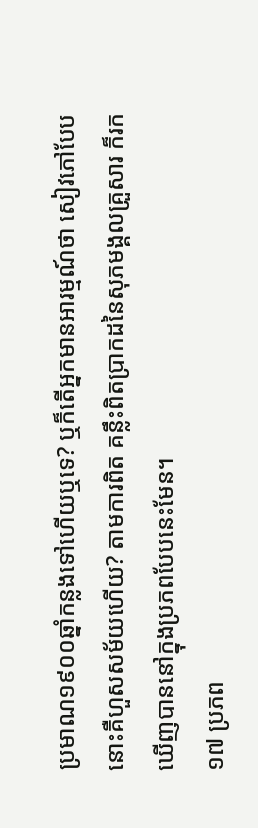ប្រមាណ១៩០០ឆ្នាំកន្លងទៅហើយឬទេ? ឬក៏តើអ្នកមានអារម្មណ៍ថា សៀវភៅបែបនោះគឺហួសសម័យហើយ? តាមការពិត គន្លឹះពិតប្រាកដនៃសុភមង្គលគ្រួសារ ក៏រកឃើញបាននៅក្នុងប្រភពបែបនេះមែន។
១៧ ប្រភព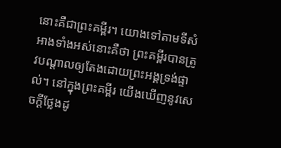នោះគឺជាព្រះគម្ពីរ។ យោងទៅតាមទីសំអាងទាំងអស់នោះគឺថា ព្រះគម្ពីរបានត្រូវបណ្ដាលឲ្យតែងដោយព្រះអង្គទ្រង់ផ្ទាល់។ នៅក្នុងព្រះគម្ពីរ យើងឃើញនូវសេចក្ដីថ្លែងដូ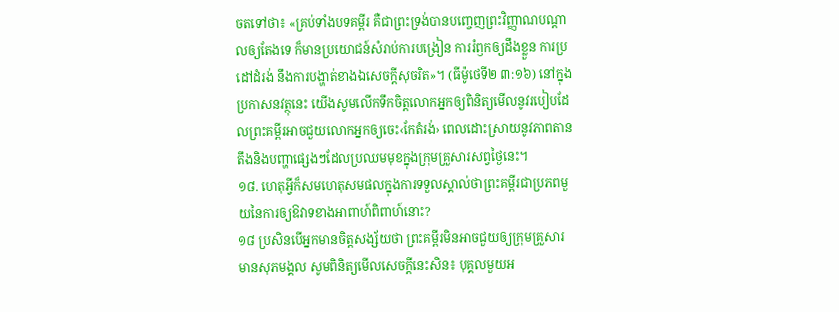ចតទៅថា៖ «គ្រប់ទាំងបទគម្ពីរ គឺជាព្រះទ្រង់បានបញ្ចេញព្រះវិញ្ញាណបណ្ដាលឲ្យតែងទេ ក៏មានប្រយោជន៍សំរាប់ការបង្រៀន ការរំឭកឲ្យដឹងខ្លួន ការប្រដៅដំរង់ នឹងការបង្ហាត់ខាងឯសេចក្ដីសុចរិត»។ (ធីម៉ូថេទី២ ៣:១៦) នៅក្នុងប្រកាសនវត្ថុនេះ យើងសូមលើកទឹកចិត្តលោកអ្នកឲ្យពិនិត្យមើលនូវរបៀបដែលព្រះគម្ពីរអាចជួយលោកអ្នកឲ្យចេះ‹កែតំរង់› ពេលដោះស្រាយនូវភាពតានតឹងនិងបញ្ហាផ្សេងៗដែលប្រឈមមុខក្នុងក្រុមគ្រួសារសព្វថ្ងៃនេះ។
១៨. ហេតុអ្វីក៏សមហេតុសមផលក្នុងការទទួលស្គាល់ថាព្រះគម្ពីរជាប្រភពមួយនៃការឲ្យឱវាទខាងអាពាហ៍ពិពាហ៍នោះ?
១៨ ប្រសិនបើអ្នកមានចិត្តសង្ស័យថា ព្រះគម្ពីរមិនអាចជួយឲ្យក្រុមគ្រួសារមានសុភមង្គល សូមពិនិត្យមើលសេចក្ដីនេះសិន៖ បុគ្គលមួយអ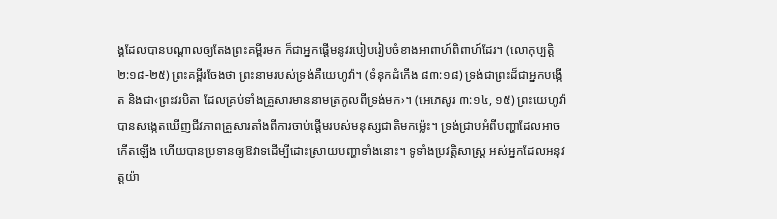ង្គដែលបានបណ្ដាលឲ្យតែងព្រះគម្ពីរមក ក៏ជាអ្នកផ្ដើមនូវរបៀបរៀបចំខាងអាពាហ៍ពិពាហ៍ដែរ។ (លោកុប្បត្តិ ២:១៨-២៥) ព្រះគម្ពីរចែងថា ព្រះនាមរបស់ទ្រង់គឺយេហូវ៉ា។ (ទំនុកដំកើង ៨៣:១៨) ទ្រង់ជាព្រះដ៏ជាអ្នកបង្កើត និងជា‹ព្រះវរបិតា ដែលគ្រប់ទាំងគ្រួសារមាននាមត្រកូលពីទ្រង់មក›។ (អេភេសូរ ៣:១៤, ១៥) ព្រះយេហូវ៉ាបានសង្កេតឃើញជីវភាពគ្រួសារតាំងពីការចាប់ផ្ដើមរបស់មនុស្សជាតិមកម្ល៉េះ។ ទ្រង់ជ្រាបអំពីបញ្ហាដែលអាចកើតឡើង ហើយបានប្រទានឲ្យឱវាទដើម្បីដោះស្រាយបញ្ហាទាំងនោះ។ ទូទាំងប្រវត្ដិសាស្ត្រ អស់អ្នកដែលអនុវត្តយ៉ា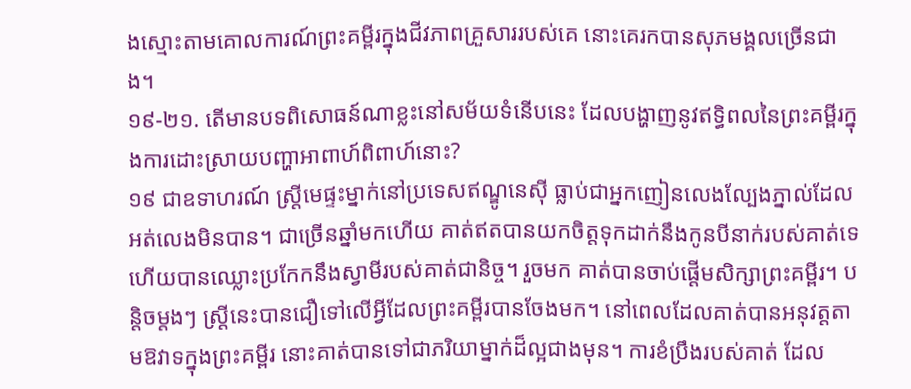ងស្មោះតាមគោលការណ៍ព្រះគម្ពីរក្នុងជីវភាពគ្រួសាររបស់គេ នោះគេរកបានសុភមង្គលច្រើនជាង។
១៩-២១. តើមានបទពិសោធន៍ណាខ្លះនៅសម័យទំនើបនេះ ដែលបង្ហាញនូវឥទ្ធិពលនៃព្រះគម្ពីរក្នុងការដោះស្រាយបញ្ហាអាពាហ៍ពិពាហ៍នោះ?
១៩ ជាឧទាហរណ៍ ស្ត្រីមេផ្ទះម្នាក់នៅប្រទេសឥណ្ឌូនេស៊ី ធ្លាប់ជាអ្នកញៀនលេងល្បែងភ្នាល់ដែលអត់លេងមិនបាន។ ជាច្រើនឆ្នាំមកហើយ គាត់ឥតបានយកចិត្តទុកដាក់នឹងកូនបីនាក់របស់គាត់ទេ ហើយបានឈ្លោះប្រកែកនឹងស្វាមីរបស់គាត់ជានិច្ច។ រួចមក គាត់បានចាប់ផ្ដើមសិក្សាព្រះគម្ពីរ។ បន្ដិចម្ដងៗ ស្ត្រីនេះបានជឿទៅលើអ្វីដែលព្រះគម្ពីរបានចែងមក។ នៅពេលដែលគាត់បានអនុវត្តតាមឱវាទក្នុងព្រះគម្ពីរ នោះគាត់បានទៅជាភរិយាម្នាក់ដ៏ល្អជាងមុន។ ការខំប្រឹងរបស់គាត់ ដែល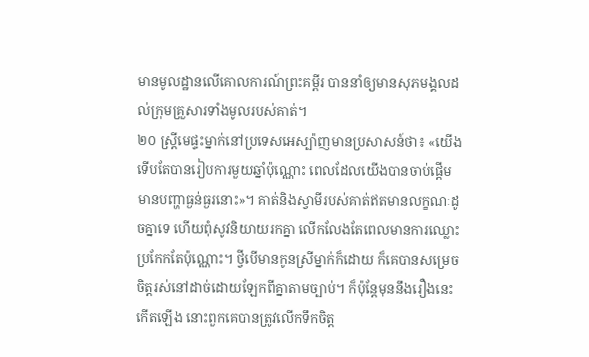មានមូលដ្ឋានលើគោលការណ៍ព្រះគម្ពីរ បាននាំឲ្យមានសុភមង្គលដល់ក្រុមគ្រួសារទាំងមូលរបស់គាត់។
២០ ស្ត្រីមេផ្ទះម្នាក់នៅប្រទេសអេស្ប៉ាញមានប្រសាសន៍ថា៖ «យើងទើបតែបានរៀបការមួយឆ្នាំប៉ុណ្ណោះ ពេលដែលយើងបានចាប់ផ្ដើមមានបញ្ហាធ្ងន់ធ្ងរនោះ»។ គាត់និងស្វាមីរបស់គាត់ឥតមានលក្ខណៈដូចគ្នាទេ ហើយពុំសូវនិយាយរកគ្នា លើកលែងតែពេលមានការឈ្លោះប្រកែកតែប៉ុណ្ណោះ។ ថ្វីបើមានកូនស្រីម្នាក់ក៏ដោយ ក៏គេបានសម្រេចចិត្តរស់នៅដាច់ដោយឡែកពីគ្នាតាមច្បាប់។ ក៏ប៉ុន្តែមុននឹងរឿងនេះកើតឡើង នោះពួកគេបានត្រូវលើកទឹកចិត្ត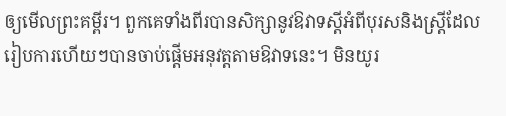ឲ្យមើលព្រះគម្ពីរ។ ពួកគេទាំងពីរបានសិក្សានូវឱវាទស្តីអំពីបុរសនិងស្ត្រីដែលរៀបការហើយៗបានចាប់ផ្ដើមអនុវត្តតាមឱវាទនេះ។ មិនយូរ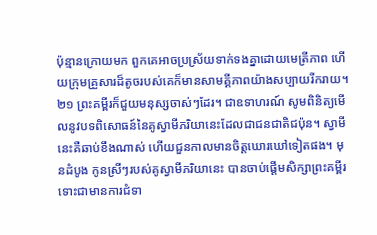ប៉ុន្មានក្រោយមក ពួកគេអាចប្រស្រ័យទាក់ទងគ្នាដោយមេត្រីភាព ហើយក្រុមគ្រួសារដ៏តូចរបស់គេក៏មានសាមគ្គីភាពយ៉ាងសប្បាយរីករាយ។
២១ ព្រះគម្ពីរក៏ជួយមនុស្សចាស់ៗដែរ។ ជាឧទាហរណ៍ សូមពិនិត្យមើលនូវបទពិសោធន៍នៃគូស្វាមីភរិយានេះដែលជាជនជាតិជប៉ុន។ ស្វាមីនេះគឺឆាប់ខឹងណាស់ ហើយជួនកាលមានចិត្តឃោរឃៅទៀតផង។ មុនដំបូង កូនស្រីៗរបស់គូស្វាមីភរិយានេះ បានចាប់ផ្ដើមសិក្សាព្រះគម្ពីរ ទោះជាមានការជំទា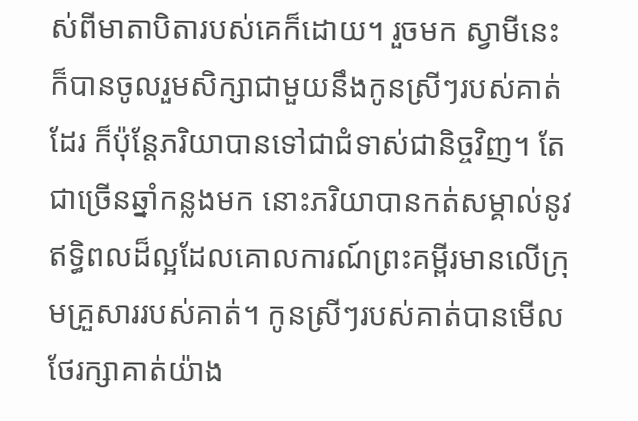ស់ពីមាតាបិតារបស់គេក៏ដោយ។ រួចមក ស្វាមីនេះក៏បានចូលរួមសិក្សាជាមួយនឹងកូនស្រីៗរបស់គាត់ដែរ ក៏ប៉ុន្តែភរិយាបានទៅជាជំទាស់ជានិច្ចវិញ។ តែជាច្រើនឆ្នាំកន្លងមក នោះភរិយាបានកត់សម្គាល់នូវឥទ្ធិពលដ៏ល្អដែលគោលការណ៍ព្រះគម្ពីរមានលើក្រុមគ្រួសាររបស់គាត់។ កូនស្រីៗរបស់គាត់បានមើលថែរក្សាគាត់យ៉ាង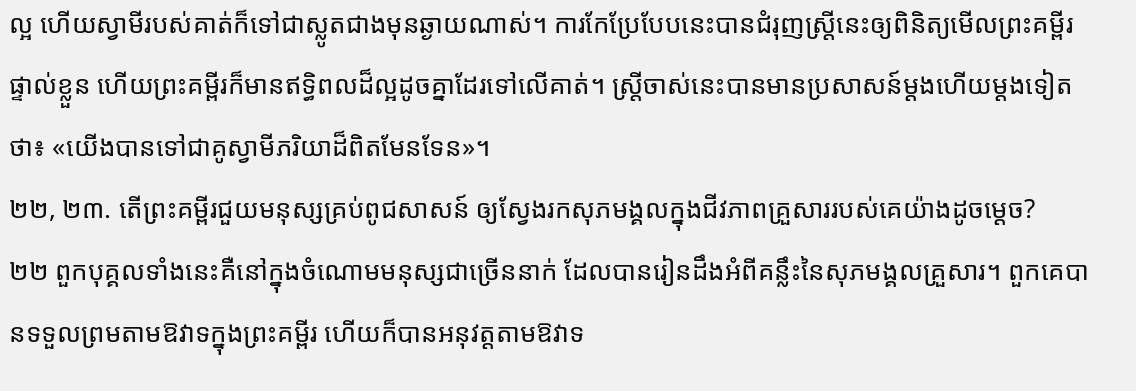ល្អ ហើយស្វាមីរបស់គាត់ក៏ទៅជាស្លូតជាងមុនឆ្ងាយណាស់។ ការកែប្រែបែបនេះបានជំរុញស្ត្រីនេះឲ្យពិនិត្យមើលព្រះគម្ពីរផ្ទាល់ខ្លួន ហើយព្រះគម្ពីរក៏មានឥទ្ធិពលដ៏ល្អដូចគ្នាដែរទៅលើគាត់។ ស្ត្រីចាស់នេះបានមានប្រសាសន៍ម្ដងហើយម្ដងទៀតថា៖ «យើងបានទៅជាគូស្វាមីភរិយាដ៏ពិតមែនទែន»។
២២, ២៣. តើព្រះគម្ពីរជួយមនុស្សគ្រប់ពូជសាសន៍ ឲ្យស្វែងរកសុភមង្គលក្នុងជីវភាពគ្រួសាររបស់គេយ៉ាងដូចម្ដេច?
២២ ពួកបុគ្គលទាំងនេះគឺនៅក្នុងចំណោមមនុស្សជាច្រើននាក់ ដែលបានរៀនដឹងអំពីគន្លឹះនៃសុភមង្គលគ្រួសារ។ ពួកគេបានទទួលព្រមតាមឱវាទក្នុងព្រះគម្ពីរ ហើយក៏បានអនុវត្តតាមឱវាទ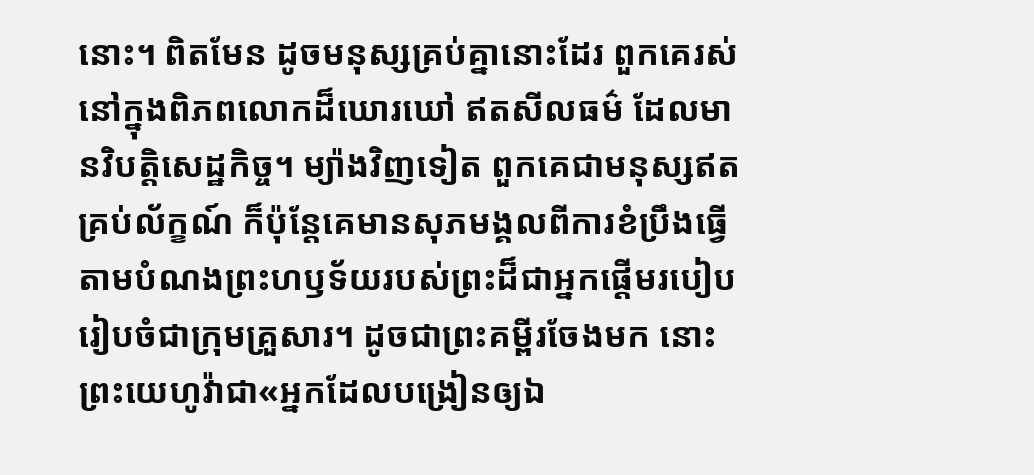នោះ។ ពិតមែន ដូចមនុស្សគ្រប់គ្នានោះដែរ ពួកគេរស់នៅក្នុងពិភពលោកដ៏ឃោរឃៅ ឥតសីលធម៌ ដែលមានវិបត្ដិសេដ្ឋកិច្ច។ ម្យ៉ាងវិញទៀត ពួកគេជាមនុស្សឥតគ្រប់ល័ក្ខណ៍ ក៏ប៉ុន្តែគេមានសុភមង្គលពីការខំប្រឹងធ្វើតាមបំណងព្រះហឫទ័យរបស់ព្រះដ៏ជាអ្នកផ្ដើមរបៀបរៀបចំជាក្រុមគ្រួសារ។ ដូចជាព្រះគម្ពីរចែងមក នោះព្រះយេហូវ៉ាជា«អ្នកដែលបង្រៀនឲ្យឯ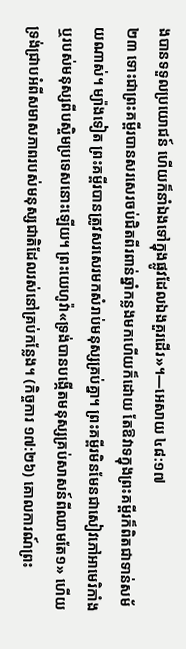ងបានទទួលប្រយោជន៍ ហើយក៏នាំឯងទៅក្នុងផ្លូវដែលឯងគួរដើរ»។—អេសាយ ៤៨:១៧
២៣ ទោះជាព្រះគម្ពីរបានសរសេរចប់ជិតពីរពាន់ឆ្នាំកន្លងមកហើយក៏ដោយ តែឱវាទក្នុងព្រះគម្ពីរក៏ពិតជាទាន់សម័យណាស់។ ម្យ៉ាងទៀត ព្រះគម្ពីរបានត្រូវសរសេរមកសំរាប់មនុស្សគ្រប់គ្នា។ ព្រះគម្ពីរមិនមែនជាសៀវភៅអាមេរិកាំងឬរបស់មនុស្សពីបស្ចិមប្រទេសនោះឡើយ។ ព្រះយេហូវ៉ា«ទ្រង់បានបង្កើតមនុស្សគ្រប់សាសន៍ពីឈាមតែ១» ហើយទ្រង់ជ្រាបអំពីសមាសភាពរបស់មនុស្សជាតិដែលរស់នៅគ្រប់កន្លែង។ (កិច្ចការ ១៧:២៦) គោលការណ៍ព្រះ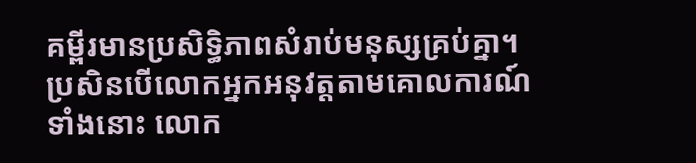គម្ពីរមានប្រសិទ្ធិភាពសំរាប់មនុស្សគ្រប់គ្នា។ ប្រសិនបើលោកអ្នកអនុវត្តតាមគោលការណ៍ទាំងនោះ លោក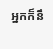អ្នកក៏នឹ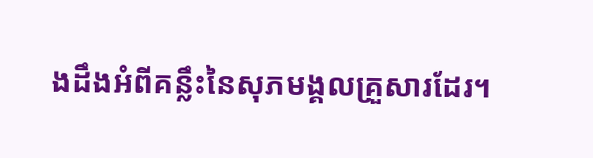ងដឹងអំពីគន្លឹះនៃសុភមង្គលគ្រួសារដែរ។